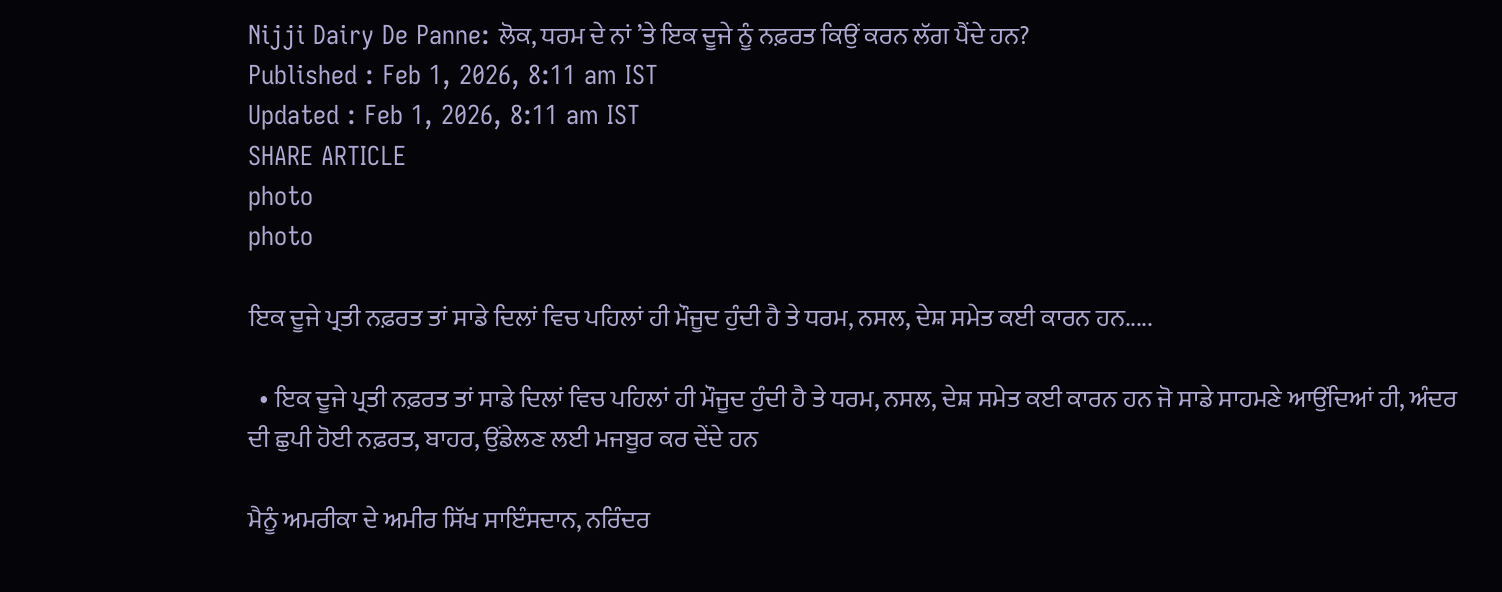Nijji Dairy De Panne: ਲੋਕ, ਧਰਮ ਦੇ ਨਾਂ ’ਤੇ ਇਕ ਦੂਜੇ ਨੂੰ ਨਫ਼ਰਤ ਕਿਉਂ ਕਰਨ ਲੱਗ ਪੈਂਦੇ ਹਨ?
Published : Feb 1, 2026, 8:11 am IST
Updated : Feb 1, 2026, 8:11 am IST
SHARE ARTICLE
photo
photo

ਇਕ ਦੂਜੇ ਪ੍ਰਤੀ ਨਫ਼ਰਤ ਤਾਂ ਸਾਡੇ ਦਿਲਾਂ ਵਿਚ ਪਹਿਲਾਂ ਹੀ ਮੌਜੂਦ ਹੁੰਦੀ ਹੈ ਤੇ ਧਰਮ, ਨਸਲ, ਦੇਸ਼ ਸਮੇਤ ਕਈ ਕਾਰਨ ਹਨ.....

  • ਇਕ ਦੂਜੇ ਪ੍ਰਤੀ ਨਫ਼ਰਤ ਤਾਂ ਸਾਡੇ ਦਿਲਾਂ ਵਿਚ ਪਹਿਲਾਂ ਹੀ ਮੌਜੂਦ ਹੁੰਦੀ ਹੈ ਤੇ ਧਰਮ, ਨਸਲ, ਦੇਸ਼ ਸਮੇਤ ਕਈ ਕਾਰਨ ਹਨ ਜੋ ਸਾਡੇ ਸਾਹਮਣੇ ਆਉਂਦਿਆਂ ਹੀ, ਅੰਦਰ ਦੀ ਛੁਪੀ ਹੋਈ ਨਫ਼ਰਤ, ਬਾਹਰ, ਉਂਡੇਲਣ ਲਈ ਮਜਬੂਰ ਕਰ ਦੇਂਦੇ ਹਨ

ਮੈਨੂੰ ਅਮਰੀਕਾ ਦੇ ਅਮੀਰ ਸਿੱਖ ਸਾਇੰਸਦਾਨ, ਨਰਿੰਦਰ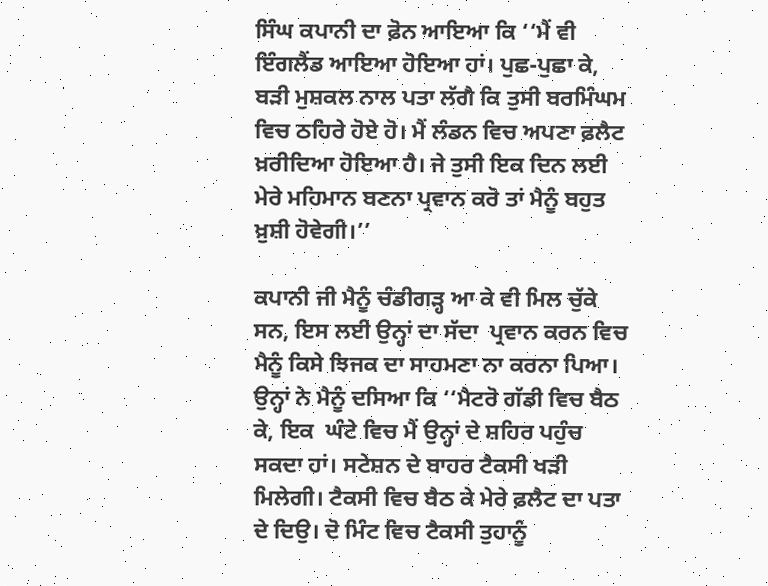ਸਿੰਘ ਕਪਾਨੀ ਦਾ ਫ਼ੋਨ ਆਇਆ ਕਿ ‘‘ਮੈਂ ਵੀ ਇੰਗਲੈਂਡ ਆਇਆ ਹੋਇਆ ਹਾਂ। ਪੁਛ-ਪੁਛਾ ਕੇ, ਬੜੀ ਮੁਸ਼ਕਲ ਨਾਲ ਪਤਾ ਲੱਗੈ ਕਿ ਤੁਸੀ ਬਰਮਿੰਘਮ ਵਿਚ ਠਹਿਰੇ ਹੋਏ ਹੋ। ਮੈਂ ਲੰਡਨ ਵਿਚ ਅਪਣਾ ਫ਼ਲੈਟ ਖ਼ਰੀਦਿਆ ਹੋਇਆ ਹੈ। ਜੇ ਤੁਸੀ ਇਕ ਦਿਨ ਲਈ ਮੇਰੇ ਮਹਿਮਾਨ ਬਣਨਾ ਪ੍ਰਵਾਨ ਕਰੋ ਤਾਂ ਮੈਨੂੰ ਬਹੁਤ ਖ਼ੁਸ਼ੀ ਹੋਵੇਗੀ।’’

ਕਪਾਨੀ ਜੀ ਮੈਨੂੰ ਚੰਡੀਗੜ੍ਹ ਆ ਕੇ ਵੀ ਮਿਲ ਚੁੱਕੇ ਸਨ, ਇਸ ਲਈ ਉਨ੍ਹਾਂ ਦਾ ਸੱਦਾ  ਪ੍ਰਵਾਨ ਕਰਨ ਵਿਚ ਮੈਨੂੰ ਕਿਸੇ ਝਿਜਕ ਦਾ ਸਾਹਮਣਾ ਨਾ ਕਰਨਾ ਪਿਆ। ਉਨ੍ਹਾਂ ਨੇ ਮੈਨੂੰ ਦਸਿਆ ਕਿ ‘‘ਮੈਟਰੋ ਗੱਡੀ ਵਿਚ ਬੈਠ ਕੇ, ਇਕ  ਘੰਟੇ ਵਿਚ ਮੈਂ ਉਨ੍ਹਾਂ ਦੇ ਸ਼ਹਿਰ ਪਹੁੰਚ ਸਕਦਾ ਹਾਂ। ਸਟੇਸ਼ਨ ਦੇ ਬਾਹਰ ਟੈਕਸੀ ਖੜੀ ਮਿਲੇਗੀ। ਟੈਕਸੀ ਵਿਚ ਬੈਠ ਕੇ ਮੇਰੇ ਫ਼ਲੈਟ ਦਾ ਪਤਾ ਦੇ ਦਿਉ। ਦੋ ਮਿੰਟ ਵਿਚ ਟੈਕਸੀ ਤੁਹਾਨੂੰ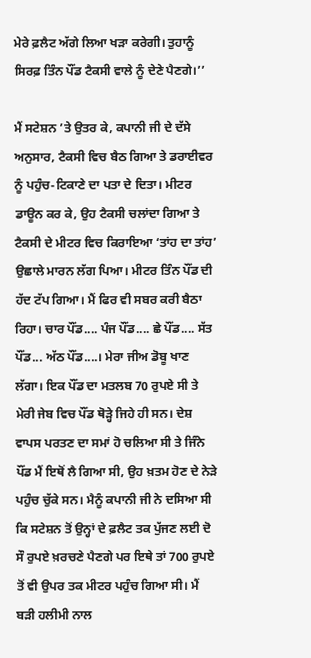ਮੇਰੇ ਫ਼ਲੈਟ ਅੱਗੇ ਲਿਆ ਖੜਾ ਕਰੇਗੀ। ਤੁਹਾਨੂੰ ਸਿਰਫ਼ ਤਿੰਨ ਪੌਂਡ ਟੈਕਸੀ ਵਾਲੇ ਨੂੰ ਦੇਣੇ ਪੈਣਗੇ।’’

ਮੈਂ ਸਟੇਸ਼ਨ ’ਤੇ ਉਤਰ ਕੇ, ਕਪਾਨੀ ਜੀ ਦੇ ਦੱਸੇ ਅਨੁਸਾਰ, ਟੈਕਸੀ ਵਿਚ ਬੈਠ ਗਿਆ ਤੇ ਡਰਾਈਵਰ ਨੂੰ ਪਹੁੰਚ-ਟਿਕਾਣੇ ਦਾ ਪਤਾ ਦੇ ਦਿਤਾ। ਮੀਟਰ ਡਾਊਨ ਕਰ ਕੇ, ਉਹ ਟੈਕਸੀ ਚਲਾਂਦਾ ਗਿਆ ਤੇ ਟੈਕਸੀ ਦੇ ਮੀਟਰ ਵਿਚ ਕਿਰਾਇਆ ‘ਤਾਂਹ ਦਾ ਤਾਂਹ’ ਉਛਾਲੇ ਮਾਰਨ ਲੱਗ ਪਿਆ। ਮੀਟਰ ਤਿੰਨ ਪੌਂਡ ਦੀ ਹੱਦ ਟੱਪ ਗਿਆ। ਮੈਂ ਫਿਰ ਵੀ ਸਬਰ ਕਰੀ ਬੈਠਾ ਰਿਹਾ। ਚਾਰ ਪੌਂਡ.... ਪੰਜ ਪੌਂਡ.... ਛੇ ਪੌਂਡ.... ਸੱਤ ਪੌਂਡ... ਅੱਠ ਪੌਂਡ....। ਮੇਰਾ ਜੀਅ ਡੋਬੂ ਖਾਣ ਲੱਗਾ। ਇਕ ਪੌਂਡ ਦਾ ਮਤਲਬ 70 ਰੁਪਏ ਸੀ ਤੇ ਮੇਰੀ ਜੇਬ ਵਿਚ ਪੌਂਡ ਥੋੜ੍ਹੇ ਜਿਹੇ ਹੀ ਸਨ। ਦੇਸ਼ ਵਾਪਸ ਪਰਤਣ ਦਾ ਸਮਾਂ ਹੋ ਚਲਿਆ ਸੀ ਤੇ ਜਿੰਨੇ ਪੌਂਡ ਮੈਂ ਇਥੋਂ ਲੈ ਗਿਆ ਸੀ, ਉਹ ਖ਼ਤਮ ਹੋਣ ਦੇ ਨੇੜੇ ਪਹੁੰਚ ਚੁੱਕੇ ਸਨ। ਮੈਨੂੰ ਕਪਾਨੀ ਜੀ ਨੇ ਦਸਿਆ ਸੀ ਕਿ ਸਟੇਸ਼ਨ ਤੋਂ ਉਨ੍ਹਾਂ ਦੇ ਫ਼ਲੈਟ ਤਕ ਪੁੱਜਣ ਲਈ ਦੋ ਸੌ ਰੁਪਏ ਖ਼ਰਚਣੇ ਪੈਣਗੇ ਪਰ ਇਥੇ ਤਾਂ 700 ਰੁਪਏ ਤੋਂ ਵੀ ਉਪਰ ਤਕ ਮੀਟਰ ਪਹੁੰਚ ਗਿਆ ਸੀ। ਮੈਂ ਬੜੀ ਹਲੀਮੀ ਨਾਲ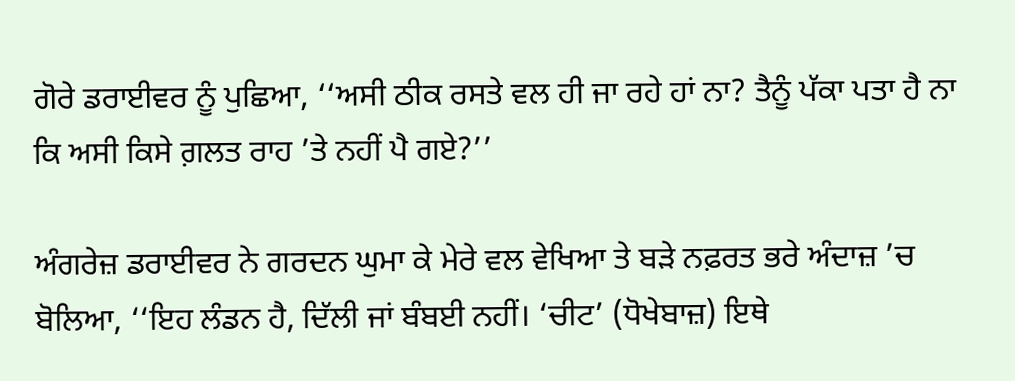ਗੋਰੇ ਡਰਾਈਵਰ ਨੂੰ ਪੁਛਿਆ, ‘‘ਅਸੀ ਠੀਕ ਰਸਤੇ ਵਲ ਹੀ ਜਾ ਰਹੇ ਹਾਂ ਨਾ? ਤੈਨੂੰ ਪੱਕਾ ਪਤਾ ਹੈ ਨਾ ਕਿ ਅਸੀ ਕਿਸੇ ਗ਼ਲਤ ਰਾਹ ’ਤੇ ਨਹੀਂ ਪੈ ਗਏ?’’

ਅੰਗਰੇਜ਼ ਡਰਾਈਵਰ ਨੇ ਗਰਦਨ ਘੁਮਾ ਕੇ ਮੇਰੇ ਵਲ ਵੇਖਿਆ ਤੇ ਬੜੇ ਨਫ਼ਰਤ ਭਰੇ ਅੰਦਾਜ਼ ’ਚ ਬੋਲਿਆ, ‘‘ਇਹ ਲੰਡਨ ਹੈ, ਦਿੱਲੀ ਜਾਂ ਬੰਬਈ ਨਹੀਂ। ‘ਚੀਟ’ (ਧੋਖੇਬਾਜ਼) ਇਥੇ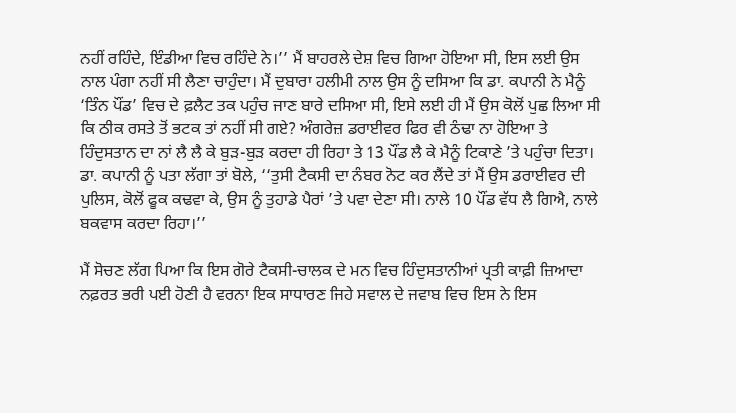ਨਹੀਂ ਰਹਿੰਦੇ, ਇੰਡੀਆ ਵਿਚ ਰਹਿੰਦੇ ਨੇ।’’ ਮੈਂ ਬਾਹਰਲੇ ਦੇਸ਼ ਵਿਚ ਗਿਆ ਹੋਇਆ ਸੀ, ਇਸ ਲਈ ਉਸ ਨਾਲ ਪੰਗਾ ਨਹੀਂ ਸੀ ਲੈਣਾ ਚਾਹੁੰਦਾ। ਮੈਂ ਦੁਬਾਰਾ ਹਲੀਮੀ ਨਾਲ ਉਸ ਨੂੰ ਦਸਿਆ ਕਿ ਡਾ. ਕਪਾਨੀ ਨੇ ਮੈਨੂੰ ‘ਤਿੰਨ ਪੌਂਡ’ ਵਿਚ ਦੇ ਫ਼ਲੈਟ ਤਕ ਪਹੁੰਚ ਜਾਣ ਬਾਰੇ ਦਸਿਆ ਸੀ, ਇਸੇ ਲਈ ਹੀ ਮੈਂ ਉਸ ਕੋਲੋਂ ਪੁਛ ਲਿਆ ਸੀ ਕਿ ਠੀਕ ਰਸਤੇ ਤੋਂ ਭਟਕ ਤਾਂ ਨਹੀਂ ਸੀ ਗਏ? ਅੰਗਰੇਜ਼ ਡਰਾਈਵਰ ਫਿਰ ਵੀ ਠੰਢਾ ਨਾ ਹੋਇਆ ਤੇ ਹਿੰਦੁਸਤਾਨ ਦਾ ਨਾਂ ਲੈ ਲੈ ਕੇ ਬੁੜ-ਬੁੜ ਕਰਦਾ ਹੀ ਰਿਹਾ ਤੇ 13 ਪੌਂਡ ਲੈ ਕੇ ਮੈਨੂੰ ਟਿਕਾਣੇ ’ਤੇ ਪਹੁੰਚਾ ਦਿਤਾ। ਡਾ. ਕਪਾਨੀ ਨੂੰ ਪਤਾ ਲੱਗਾ ਤਾਂ ਬੋਲੇ, ‘‘ਤੁਸੀ ਟੈਕਸੀ ਦਾ ਨੰਬਰ ਨੋਟ ਕਰ ਲੈਂਦੇ ਤਾਂ ਮੈਂ ਉਸ ਡਰਾਈਵਰ ਦੀ ਪੁਲਿਸ, ਕੋਲੋਂ ਫੂਕ ਕਢਵਾ ਕੇ, ਉਸ ਨੂੰ ਤੁਹਾਡੇ ਪੈਰਾਂ ’ਤੇ ਪਵਾ ਦੇਣਾ ਸੀ। ਨਾਲੇ 10 ਪੌਂਡ ਵੱਧ ਲੈ ਗਿਐ, ਨਾਲੇ ਬਕਵਾਸ ਕਰਦਾ ਰਿਹਾ।’’

ਮੈਂ ਸੋਚਣ ਲੱਗ ਪਿਆ ਕਿ ਇਸ ਗੋਰੇ ਟੈਕਸੀ-ਚਾਲਕ ਦੇ ਮਨ ਵਿਚ ਹਿੰਦੁਸਤਾਨੀਆਂ ਪ੍ਰਤੀ ਕਾਫ਼ੀ ਜ਼ਿਆਦਾ ਨਫ਼ਰਤ ਭਰੀ ਪਈ ਹੋਣੀ ਹੈ ਵਰਨਾ ਇਕ ਸਾਧਾਰਣ ਜਿਹੇ ਸਵਾਲ ਦੇ ਜਵਾਬ ਵਿਚ ਇਸ ਨੇ ਇਸ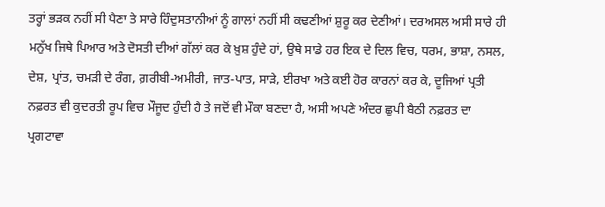ਤਰ੍ਹਾਂ ਭੜਕ ਨਹੀਂ ਸੀ ਪੈਣਾ ਤੇ ਸਾਰੇ ਹਿੰਦੁਸਤਾਨੀਆਂ ਨੂੰ ਗਾਲਾਂ ਨਹੀਂ ਸੀ ਕਢਣੀਆਂ ਸ਼ੁਰੂ ਕਰ ਦੇਣੀਆਂ। ਦਰਅਸਲ ਅਸੀ ਸਾਰੇ ਹੀ ਮਨੁੱਖ ਜਿਥੇ ਪਿਆਰ ਅਤੇ ਦੋਸਤੀ ਦੀਆਂ ਗੱਲਾਂ ਕਰ ਕੇ ਖ਼ੁਸ਼ ਹੁੰਦੇ ਹਾਂ, ਉਥੇ ਸਾਡੇ ਹਰ ਇਕ ਦੇ ਦਿਲ ਵਿਚ, ਧਰਮ, ਭਾਸ਼ਾ, ਨਸਲ, ਦੇਸ਼, ਪ੍ਰਾਂਤ, ਚਮੜੀ ਦੇ ਰੰਗ, ਗ਼ਰੀਬੀ-ਅਮੀਰੀ, ਜਾਤ-ਪਾਤ, ਸਾੜੇ, ਈਰਖਾ ਅਤੇ ਕਈ ਹੋਰ ਕਾਰਨਾਂ ਕਰ ਕੇ, ਦੂਜਿਆਂ ਪ੍ਰਤੀ ਨਫ਼ਰਤ ਵੀ ਕੁਦਰਤੀ ਰੂਪ ਵਿਚ ਮੌਜੂਦ ਹੁੰਦੀ ਹੈ ਤੇ ਜਦੋਂ ਵੀ ਮੌਕਾ ਬਣਦਾ ਹੈ, ਅਸੀ ਅਪਣੇ ਅੰਦਰ ਛੁਪੀ ਬੈਠੀ ਨਫ਼ਰਤ ਦਾ ਪ੍ਰਗਟਾਵਾ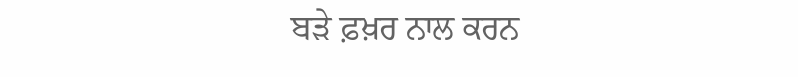ਬੜੇ ਫ਼ਖ਼ਰ ਨਾਲ ਕਰਨ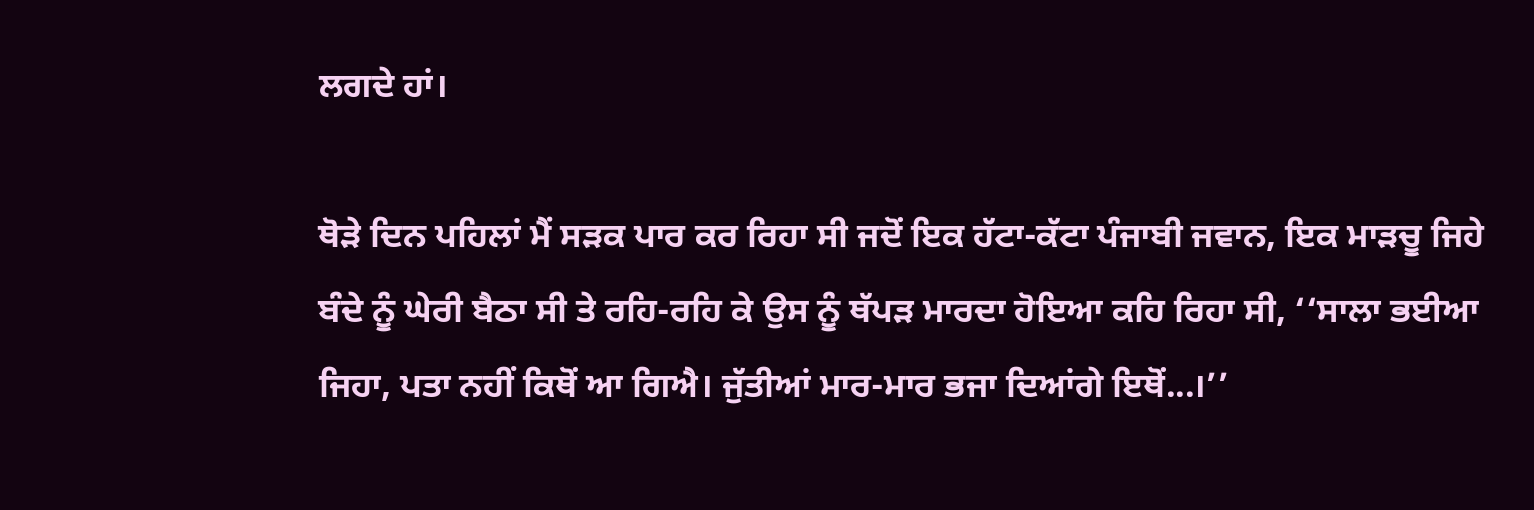ਲਗਦੇ ਹਾਂ।

ਥੋੜੇ ਦਿਨ ਪਹਿਲਾਂ ਮੈਂ ਸੜਕ ਪਾਰ ਕਰ ਰਿਹਾ ਸੀ ਜਦੋਂ ਇਕ ਹੱਟਾ-ਕੱਟਾ ਪੰਜਾਬੀ ਜਵਾਨ, ਇਕ ਮਾੜਚੂ ਜਿਹੇ ਬੰਦੇ ਨੂੰ ਘੇਰੀ ਬੈਠਾ ਸੀ ਤੇ ਰਹਿ-ਰਹਿ ਕੇ ਉਸ ਨੂੰ ਥੱਪੜ ਮਾਰਦਾ ਹੋਇਆ ਕਹਿ ਰਿਹਾ ਸੀ, ‘‘ਸਾਲਾ ਭਈਆ ਜਿਹਾ, ਪਤਾ ਨਹੀਂ ਕਿਥੋਂ ਆ ਗਿਐ। ਜੁੱਤੀਆਂ ਮਾਰ-ਮਾਰ ਭਜਾ ਦਿਆਂਗੇ ਇਥੋਂ...।’’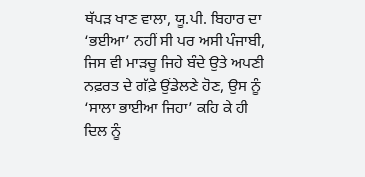ਥੱਪੜ ਖਾਣ ਵਾਲਾ, ਯੂ.ਪੀ. ਬਿਹਾਰ ਦਾ ‘ਭਈਆ’ ਨਹੀਂ ਸੀ ਪਰ ਅਸੀ ਪੰਜਾਬੀ, ਜਿਸ ਵੀ ਮਾੜਚੂ ਜਿਹੇ ਬੰਦੇ ਉਤੇ ਅਪਣੀ ਨਫ਼ਰਤ ਦੇ ਗੱਫ਼ੇ ਉਂਡੇਲਣੇ ਹੋਣ, ਉਸ ਨੂੰ ‘ਸਾਲਾ ਭਾਈਆ ਜਿਹਾ’ ਕਹਿ ਕੇ ਹੀ ਦਿਲ ਨੂੰ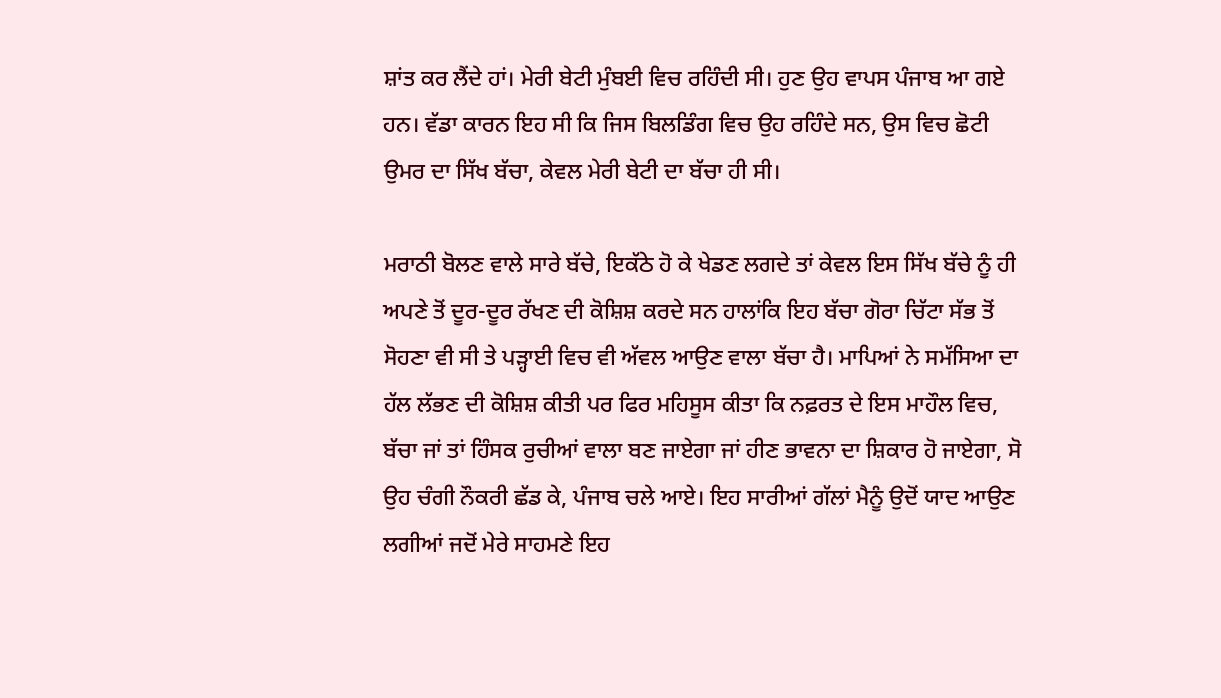ਸ਼ਾਂਤ ਕਰ ਲੈਂਦੇ ਹਾਂ। ਮੇਰੀ ਬੇਟੀ ਮੁੰਬਈ ਵਿਚ ਰਹਿੰਦੀ ਸੀ। ਹੁਣ ਉਹ ਵਾਪਸ ਪੰਜਾਬ ਆ ਗਏ ਹਨ। ਵੱਡਾ ਕਾਰਨ ਇਹ ਸੀ ਕਿ ਜਿਸ ਬਿਲਡਿੰਗ ਵਿਚ ਉਹ ਰਹਿੰਦੇ ਸਨ, ਉਸ ਵਿਚ ਛੋਟੀ ਉਮਰ ਦਾ ਸਿੱਖ ਬੱਚਾ, ਕੇਵਲ ਮੇਰੀ ਬੇਟੀ ਦਾ ਬੱਚਾ ਹੀ ਸੀ।

ਮਰਾਠੀ ਬੋਲਣ ਵਾਲੇ ਸਾਰੇ ਬੱਚੇ, ਇਕੱਠੇ ਹੋ ਕੇ ਖੇਡਣ ਲਗਦੇ ਤਾਂ ਕੇਵਲ ਇਸ ਸਿੱਖ ਬੱਚੇ ਨੂੰ ਹੀ ਅਪਣੇ ਤੋਂ ਦੂਰ-ਦੂਰ ਰੱਖਣ ਦੀ ਕੋਸ਼ਿਸ਼ ਕਰਦੇ ਸਨ ਹਾਲਾਂਕਿ ਇਹ ਬੱਚਾ ਗੋਰਾ ਚਿੱਟਾ ਸੱਭ ਤੋਂ ਸੋਹਣਾ ਵੀ ਸੀ ਤੇ ਪੜ੍ਹਾਈ ਵਿਚ ਵੀ ਅੱਵਲ ਆਉਣ ਵਾਲਾ ਬੱਚਾ ਹੈ। ਮਾਪਿਆਂ ਨੇ ਸਮੱਸਿਆ ਦਾ ਹੱਲ ਲੱਭਣ ਦੀ ਕੋਸ਼ਿਸ਼ ਕੀਤੀ ਪਰ ਫਿਰ ਮਹਿਸੂਸ ਕੀਤਾ ਕਿ ਨਫ਼ਰਤ ਦੇ ਇਸ ਮਾਹੌਲ ਵਿਚ, ਬੱਚਾ ਜਾਂ ਤਾਂ ਹਿੰਸਕ ਰੁਚੀਆਂ ਵਾਲਾ ਬਣ ਜਾਏਗਾ ਜਾਂ ਹੀਣ ਭਾਵਨਾ ਦਾ ਸ਼ਿਕਾਰ ਹੋ ਜਾਏਗਾ, ਸੋ ਉਹ ਚੰਗੀ ਨੌਕਰੀ ਛੱਡ ਕੇ, ਪੰਜਾਬ ਚਲੇ ਆਏ। ਇਹ ਸਾਰੀਆਂ ਗੱਲਾਂ ਮੈਨੂੰ ਉਦੋਂ ਯਾਦ ਆਉਣ ਲਗੀਆਂ ਜਦੋਂ ਮੇਰੇ ਸਾਹਮਣੇ ਇਹ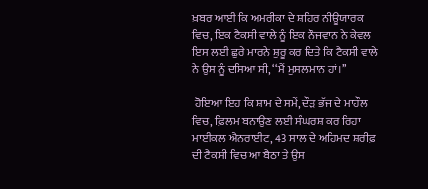ਖ਼ਬਰ ਆਈ ਕਿ ਅਮਰੀਕਾ ਦੇ ਸ਼ਹਿਰ ਨੀਊਯਾਰਕ ਵਿਚ, ਇਕ ਟੈਕਸੀ ਵਾਲੇ ਨੂੰ ਇਕ ਨੌਜਵਾਨ ਨੇ ਕੇਵਲ ਇਸ ਲਈ ਛੁਰੇ ਮਾਰਨੇ ਸ਼ੁਰੂ ਕਰ ਦਿਤੇ ਕਿ ਟੈਕਸੀ ਵਾਲੇ ਨੇ ਉਸ ਨੂੰ ਦਸਿਆ ਸੀ, ‘‘ਮੈਂ ਮੁਸਲਮਾਨ ਹਾਂ।’’

 ਹੋਇਆ ਇਹ ਕਿ ਸ਼ਾਮ ਦੇ ਸਮੇਂ, ਦੌੜ ਭੱਜ ਦੇ ਮਾਹੌਲ ਵਿਚ, ਫ਼ਿਲਮ ਬਨਾਉਣ ਲਈ ਸੰਘਰਸ਼ ਕਰ ਰਿਹਾ ਮਾਈਕਲ ਐਨਰਾਈਟ, 43 ਸਾਲ ਦੇ ਅਹਿਮਦ ਸ਼ਰੀਫ਼ ਦੀ ਟੈਕਸੀ ਵਿਚ ਆ ਬੈਠਾ ਤੇ ਉਸ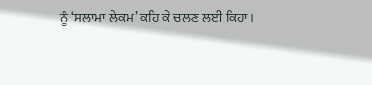ਨੂੰ ‘ਸਲਾਮਾ ਲੇਕਮ’ ਕਹਿ ਕੇ ਚਲਣ ਲਈ ਕਿਹਾ।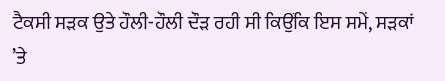ਟੈਕਸੀ ਸੜਕ ਉਤੇ ਹੌਲੀ-ਹੌਲੀ ਦੌੜ ਰਹੀ ਸੀ ਕਿਉਂਕਿ ਇਸ ਸਮੇਂ, ਸੜਕਾਂ ’ਤੇ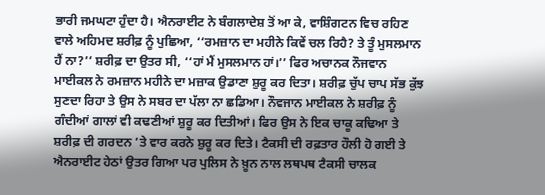ਭਾਰੀ ਜਮਘਟਾ ਹੁੰਦਾ ਹੈ। ਐਨਰਾਈਟ ਨੇ ਬੰਗਲਾਦੇਸ਼ ਤੋਂ ਆ ਕੇ, ਵਾਸ਼ਿੰਗਟਨ ਵਿਚ ਰਹਿਣ ਵਾਲੇ ਅਹਿਮਦ ਸ਼ਰੀਫ਼ ਨੂੰ ਪੁਛਿਆ, ‘‘ਰਮਜ਼ਾਨ ਦਾ ਮਹੀਨੇ ਕਿਵੇਂ ਚਲ ਰਿਹੈ? ਤੇ ਤੂੰ ਮੁਸਲਮਾਨ ਹੈਂ ਨਾ?’’ ਸ਼ਰੀਫ਼ ਦਾ ਉਤਰ ਸੀ, ‘‘ਹਾਂ ਮੈਂ ਮੁਸਲਮਾਨ ਹਾਂ।’’ ਫਿਰ ਅਚਾਨਕ ਨੌਜਵਾਨ ਮਾਈਕਲ ਨੇ ਰਮਜ਼ਾਨ ਮਹੀਨੇ ਦਾ ਮਜ਼ਾਕ ਉਡਾਣਾ ਸ਼ੁਰੂ ਕਰ ਦਿਤਾ। ਸ਼ਰੀਫ਼ ਚੁੱਪ ਚਾਪ ਸੱਭ ਕੁੱਝ ਸੁਣਦਾ ਰਿਹਾ ਤੇ ਉਸ ਨੇ ਸਬਰ ਦਾ ਪੱਲਾ ਨਾ ਛਡਿਆ। ਨੌਵਜਾਨ ਮਾਈਕਲ ਨੇ ਸ਼ਰੀਫ਼ ਨੂੰ ਗੰਦੀਆਂ ਗਾਲਾਂ ਵੀ ਕਢਣੀਆਂ ਸ਼ੁਰੂ ਕਰ ਦਿਤੀਆਂ। ਫਿਰ ਉਸ ਨੇ ਇਕ ਚਾਕੂ ਕਢਿਆ ਤੇ ਸ਼ਰੀਫ਼ ਦੀ ਗਰਦਨ ’ਤੇ ਵਾਰ ਕਰਨੇ ਸ਼ੁਰੂ ਕਰ ਦਿਤੇ। ਟੈਕਸੀ ਦੀ ਰਫ਼ਤਾਰ ਹੌਲੀ ਹੋ ਗਈ ਤੇ ਐਨਰਾਈਟ ਹੇਠਾਂ ਉਤਰ ਗਿਆ ਪਰ ਪੁਲਿਸ ਨੇ ਖ਼ੂਨ ਨਾਲ ਲਥਪਥ ਟੈਕਸੀ ਚਾਲਕ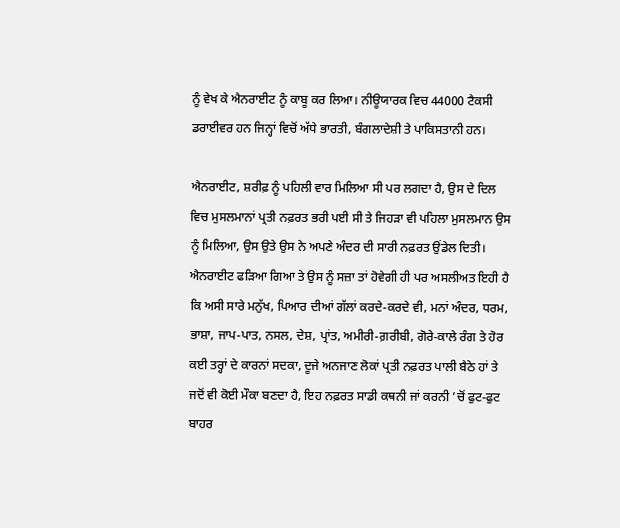ਨੂੰ ਵੇਖ ਕੇ ਐਨਰਾਈਟ ਨੂੰ ਕਾਬੂ ਕਰ ਲਿਆ। ਨੀਊਯਾਰਕ ਵਿਚ 44000 ਟੈਕਸੀ ਡਰਾਈਵਰ ਹਨ ਜਿਨ੍ਹਾਂ ਵਿਚੋਂ ਅੱਧੇ ਭਾਰਤੀ, ਬੰਗਲਾਦੇਸ਼ੀ ਤੇ ਪਾਕਿਸਤਾਨੀ ਹਨ।

ਐਨਰਾਈਟ, ਸ਼ਰੀਫ਼ ਨੂੰ ਪਹਿਲੀ ਵਾਰ ਮਿਲਿਆ ਸੀ ਪਰ ਲਗਦਾ ਹੈ, ਉਸ ਦੇ ਦਿਲ ਵਿਚ ਮੁਸਲਮਾਨਾਂ ਪ੍ਰਤੀ ਨਫ਼ਰਤ ਭਰੀ ਪਈ ਸੀ ਤੇ ਜਿਹੜਾ ਵੀ ਪਹਿਲਾ ਮੁਸਲਮਾਨ ਉਸ ਨੂੰ ਮਿਲਿਆ, ਉਸ ਉਤੇ ਉਸ ਨੇ ਅਪਣੇ ਅੰਦਰ ਦੀ ਸਾਰੀ ਨਫ਼ਰਤ ਉਂਡੇਲ ਦਿਤੀ। ਐਨਰਾਈਟ ਫੜਿਆ ਗਿਆ ਤੇ ਉਸ ਨੂੰ ਸਜ਼ਾ ਤਾਂ ਹੋਵੇਗੀ ਹੀ ਪਰ ਅਸਲੀਅਤ ਇਹੀ ਹੈ ਕਿ ਅਸੀ ਸਾਰੇ ਮਨੁੱਖ, ਪਿਆਰ ਦੀਆਂ ਗੱਲਾਂ ਕਰਦੇ-ਕਰਦੇ ਵੀ, ਮਨਾਂ ਅੰਦਰ, ਧਰਮ, ਭਾਸ਼ਾ, ਜਾਪ-ਪਾਤ, ਨਸਲ, ਦੇਸ਼, ਪ੍ਰਾਂਤ, ਅਮੀਰੀ-ਗ਼ਰੀਬੀ, ਗੋਰੇ-ਕਾਲੇ ਰੰਗ ਤੇ ਹੋਰ ਕਈ ਤਰ੍ਹਾਂ ਦੇ ਕਾਰਨਾਂ ਸਦਕਾ, ਦੂਜੇ ਅਨਜਾਣ ਲੋਕਾਂ ਪ੍ਰਤੀ ਨਫ਼ਰਤ ਪਾਲੀ ਬੈਠੇ ਹਾਂ ਤੇ ਜਦੋਂ ਵੀ ਕੋਈ ਮੌਕਾ ਬਣਦਾ ਹੈ, ਇਹ ਨਫ਼ਰਤ ਸਾਡੀ ਕਥਨੀ ਜਾਂ ਕਰਨੀ ’ਚੋਂ ਫੁਟ-ਫੁਟ ਬਾਹਰ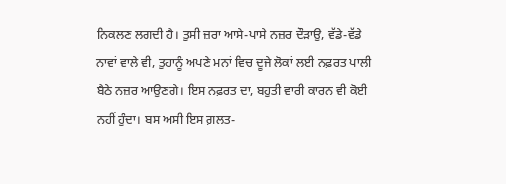ਨਿਕਲਣ ਲਗਦੀ ਹੈ। ਤੁਸੀ ਜ਼ਰਾ ਆਸੇ-ਪਾਸੇ ਨਜ਼ਰ ਦੌੜਾਉ, ਵੱਡੇ-ਵੱਡੇ ਨਾਵਾਂ ਵਾਲੇ ਵੀ, ਤੁਹਾਨੂੰ ਅਪਣੇ ਮਨਾਂ ਵਿਚ ਦੂਜੇ ਲੋਕਾਂ ਲਈ ਨਫ਼ਰਤ ਪਾਲੀ ਬੈਠੇ ਨਜ਼ਰ ਆਉਣਗੇ। ਇਸ ਨਫ਼ਰਤ ਦਾ, ਬਹੁਤੀ ਵਾਰੀ ਕਾਰਨ ਵੀ ਕੋਈ ਨਹੀਂ ਹੁੰਦਾ। ਬਸ ਅਸੀ ਇਸ ਗ਼ਲਤ-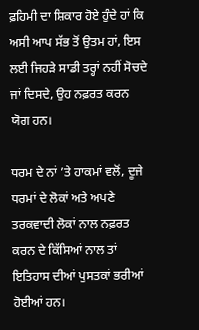ਫ਼ਹਿਮੀ ਦਾ ਸ਼ਿਕਾਰ ਹੋਏ ਹੁੰਦੇ ਹਾਂ ਕਿ ਅਸੀ ਆਪ ਸੱਭ ਤੋਂ ਉਤਮ ਹਾਂ, ਇਸ ਲਈ ਜਿਹੜੇ ਸਾਡੀ ਤਰ੍ਹਾਂ ਨਹੀਂ ਸੋਚਦੇ ਜਾਂ ਦਿਸਦੇ, ਉਹ ਨਫ਼ਰਤ ਕਰਨ ਯੋਗ ਹਨ।

ਧਰਮ ਦੇ ਨਾਂ ’ਤੇ ਹਾਕਮਾਂ ਵਲੋਂ, ਦੂਜੇ ਧਰਮਾਂ ਦੇ ਲੋਕਾਂ ਅਤੇ ਅਪਣੇ ਤਰਕਵਾਦੀ ਲੋਕਾਂ ਨਾਲ ਨਫ਼ਰਤ ਕਰਨ ਦੇ ਕਿੱਸਿਆਂ ਨਾਲ ਤਾਂ ਇਤਿਹਾਸ ਦੀਆਂ ਪੁਸਤਕਾਂ ਭਰੀਆਂ ਹੋਈਆਂ ਹਨ।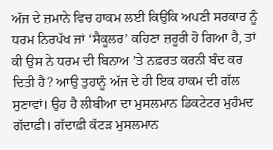ਅੱਜ ਦੇ ਜ਼ਮਾਨੇ ਵਿਚ ਹਾਕਮ ਲਈ ਕਿਉਂਕਿ ਅਪਣੀ ਸਰਕਾਰ ਨੂੰ ਧਰਮ ਨਿਰਪੱਖ ਜਾਂ ‘ਸੈਕੂਲਰ’ ਕਹਿਣਾ ਜ਼ਰੂਰੀ ਹੋ ਗਿਆ ਹੈ, ਤਾਂ ਕੀ ਉਸ ਨੇ ਧਰਮ ਦੀ ਬਿਨਾਅ ’ਤੇ ਨਫ਼ਰਤ ਕਰਨੀ ਬੰਦ ਕਰ ਦਿਤੀ ਹੈ? ਆਉ ਤੁਹਾਨੂੰ ਅੱਜ ਦੇ ਹੀ ਇਕ ਹਾਕਮ ਦੀ ਗੱਲ ਸੁਣਾਵਾਂ। ਉਹ ਹੈ ਲੀਬੀਆ ਦਾ ਮੁਸਲਮਾਨ ਡਿਕਟੇਟਰ ਮੁਹੰਮਦ ਗੱਦਾਫ਼ੀ। ਗੱਦਾਫ਼ੀ ਕੱਟੜ ਮੁਸਲਮਾਨ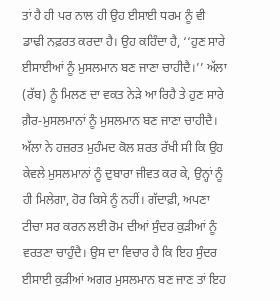ਤਾਂ ਹੈ ਹੀ ਪਰ ਨਾਲ ਹੀ ਉਹ ਈਸਾਈ ਧਰਮ ਨੂੰ ਵੀ ਡਾਢੀ ਨਫ਼ਰਤ ਕਰਦਾ ਹੈ। ਉਹ ਕਹਿੰਦਾ ਹੈ, ‘‘ਹੁਣ ਸਾਰੇ ਈਸਾਈਆਂ ਨੂੰ ਮੁਸਲਮਾਨ ਬਣ ਜਾਣਾ ਚਾਹੀਦੈ।’’ ਅੱਲਾ (ਰੱਬ) ਨੂੰ ਮਿਲਣ ਦਾ ਵਕਤ ਨੇੜੇ ਆ ਰਿਹੈ ਤੇ ਹੁਣ ਸਾਰੇ ਗ਼ੈਰ-ਮੁਸਲਮਾਨਾਂ ਨੂੰ ਮੁਸਲਮਾਨ ਬਣ ਜਾਣਾ ਚਾਹੀਦੈ। ਅੱਲਾ ਨੇ ਹਜ਼ਰਤ ਮੁਹੰਮਦ ਕੋਲ ਸ਼ਰਤ ਰੱਖੀ ਸੀ ਕਿ ਉਹ ਕੇਵਲੇ ਮੁਸਲਮਾਨਾਂ ਨੂੰ ਦੁਬਾਰਾ ਜੀਵਤ ਕਰ ਕੇ, ਉਨ੍ਹਾਂ ਨੂੰ ਹੀ ਮਿਲੇਗਾ, ਹੋਰ ਕਿਸੇ ਨੂੰ ਨਹੀਂ। ਗੱਦਾਫ਼ੀ, ਅਪਣਾ ਟੀਚਾ ਸਰ ਕਰਨ ਲਈ ਰੋਮ ਦੀਆਂ ਸੁੰਦਰ ਕੁੜੀਆਂ ਨੂੰ ਵਰਤਣਾ ਚਾਹੁੰਦੈ। ਉਸ ਦਾ ਵਿਚਾਰ ਹੈ ਕਿ ਇਹ ਸੁੰਦਰ ਈਸਾਈ ਕੁੜੀਆਂ ਅਗਰ ਮੁਸਲਮਾਨ ਬਣ ਜਾਣ ਤਾਂ ਇਹ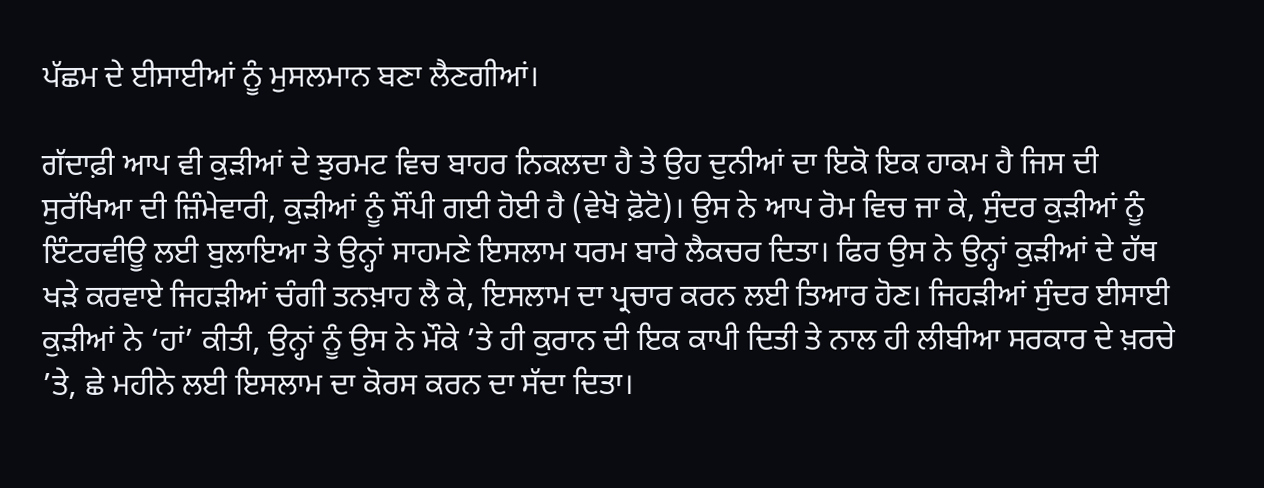ਪੱਛਮ ਦੇ ਈਸਾਈਆਂ ਨੂੰ ਮੁਸਲਮਾਨ ਬਣਾ ਲੈਣਗੀਆਂ।

ਗੱਦਾਫ਼ੀ ਆਪ ਵੀ ਕੁੜੀਆਂ ਦੇ ਝੁਰਮਟ ਵਿਚ ਬਾਹਰ ਨਿਕਲਦਾ ਹੈ ਤੇ ਉਹ ਦੁਨੀਆਂ ਦਾ ਇਕੋ ਇਕ ਹਾਕਮ ਹੈ ਜਿਸ ਦੀ ਸੁਰੱਖਿਆ ਦੀ ਜ਼ਿੰਮੇਵਾਰੀ, ਕੁੜੀਆਂ ਨੂੰ ਸੌਂਪੀ ਗਈ ਹੋਈ ਹੈ (ਵੇਖੋ ਫ਼ੋਟੋ)। ਉਸ ਨੇ ਆਪ ਰੋਮ ਵਿਚ ਜਾ ਕੇ, ਸੁੰਦਰ ਕੁੜੀਆਂ ਨੂੰ ਇੰਟਰਵੀਊ ਲਈ ਬੁਲਾਇਆ ਤੇ ਉਨ੍ਹਾਂ ਸਾਹਮਣੇ ਇਸਲਾਮ ਧਰਮ ਬਾਰੇ ਲੈਕਚਰ ਦਿਤਾ। ਫਿਰ ਉਸ ਨੇ ਉਨ੍ਹਾਂ ਕੁੜੀਆਂ ਦੇ ਹੱਥ ਖੜੇ ਕਰਵਾਏ ਜਿਹੜੀਆਂ ਚੰਗੀ ਤਨਖ਼ਾਹ ਲੈ ਕੇ, ਇਸਲਾਮ ਦਾ ਪ੍ਰਚਾਰ ਕਰਨ ਲਈ ਤਿਆਰ ਹੋਣ। ਜਿਹੜੀਆਂ ਸੁੰਦਰ ਈਸਾਈ ਕੁੜੀਆਂ ਨੇ ‘ਹਾਂ’ ਕੀਤੀ, ਉਨ੍ਹਾਂ ਨੂੰ ਉਸ ਨੇ ਮੌਕੇ ’ਤੇ ਹੀ ਕੁਰਾਨ ਦੀ ਇਕ ਕਾਪੀ ਦਿਤੀ ਤੇ ਨਾਲ ਹੀ ਲੀਬੀਆ ਸਰਕਾਰ ਦੇ ਖ਼ਰਚੇ ’ਤੇ, ਛੇ ਮਹੀਨੇ ਲਈ ਇਸਲਾਮ ਦਾ ਕੋਰਸ ਕਰਨ ਦਾ ਸੱਦਾ ਦਿਤਾ।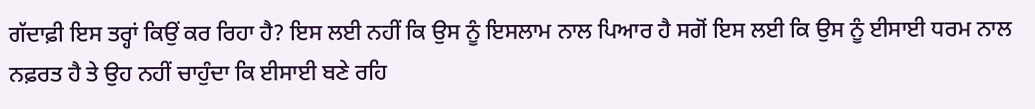ਗੱਦਾਫ਼ੀ ਇਸ ਤਰ੍ਹਾਂ ਕਿਉਂ ਕਰ ਰਿਹਾ ਹੈ? ਇਸ ਲਈ ਨਹੀਂ ਕਿ ਉਸ ਨੂੰ ਇਸਲਾਮ ਨਾਲ ਪਿਆਰ ਹੈ ਸਗੋਂ ਇਸ ਲਈ ਕਿ ਉਸ ਨੂੰ ਈਸਾਈ ਧਰਮ ਨਾਲ ਨਫ਼ਰਤ ਹੈ ਤੇ ਉਹ ਨਹੀਂ ਚਾਹੁੰਦਾ ਕਿ ਈਸਾਈ ਬਣੇ ਰਹਿ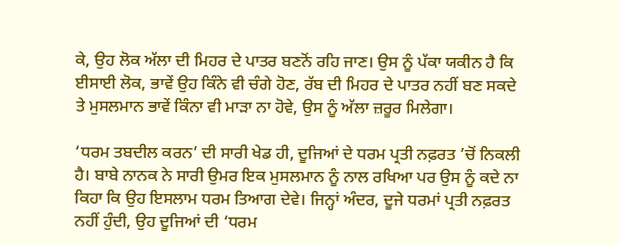ਕੇ, ਉਹ ਲੋਕ ਅੱਲਾ ਦੀ ਮਿਹਰ ਦੇ ਪਾਤਰ ਬਣਨੋਂ ਰਹਿ ਜਾਣ। ਉਸ ਨੂੰ ਪੱਕਾ ਯਕੀਨ ਹੈ ਕਿ ਈਸਾਈ ਲੋਕ, ਭਾਵੇਂ ਉਹ ਕਿੰਨੇ ਵੀ ਚੰਗੇ ਹੋਣ, ਰੱਬ ਦੀ ਮਿਹਰ ਦੇ ਪਾਤਰ ਨਹੀਂ ਬਣ ਸਕਦੇ ਤੇ ਮੁਸਲਮਾਨ ਭਾਵੇਂ ਕਿੰਨਾ ਵੀ ਮਾੜਾ ਨਾ ਹੋਵੇ, ਉਸ ਨੂੰ ਅੱਲਾ ਜ਼ਰੂਰ ਮਿਲੇਗਾ।

‘ਧਰਮ ਤਬਦੀਲ ਕਰਨ’ ਦੀ ਸਾਰੀ ਖੇਡ ਹੀ, ਦੂਜਿਆਂ ਦੇ ਧਰਮ ਪ੍ਰਤੀ ਨਫ਼ਰਤ ’ਚੋਂ ਨਿਕਲੀ ਹੈ। ਬਾਬੇ ਨਾਨਕ ਨੇ ਸਾਰੀ ਉਮਰ ਇਕ ਮੁਸਲਮਾਨ ਨੂੰ ਨਾਲ ਰਖਿਆ ਪਰ ਉਸ ਨੂੰ ਕਦੇ ਨਾ ਕਿਹਾ ਕਿ ਉਹ ਇਸਲਾਮ ਧਰਮ ਤਿਆਗ ਦੇਵੇ। ਜਿਨ੍ਹਾਂ ਅੰਦਰ, ਦੂਜੇ ਧਰਮਾਂ ਪ੍ਰਤੀ ਨਫ਼ਰਤ ਨਹੀਂ ਹੁੰਦੀ, ਉਹ ਦੂਜਿਆਂ ਦੀ ‘ਧਰਮ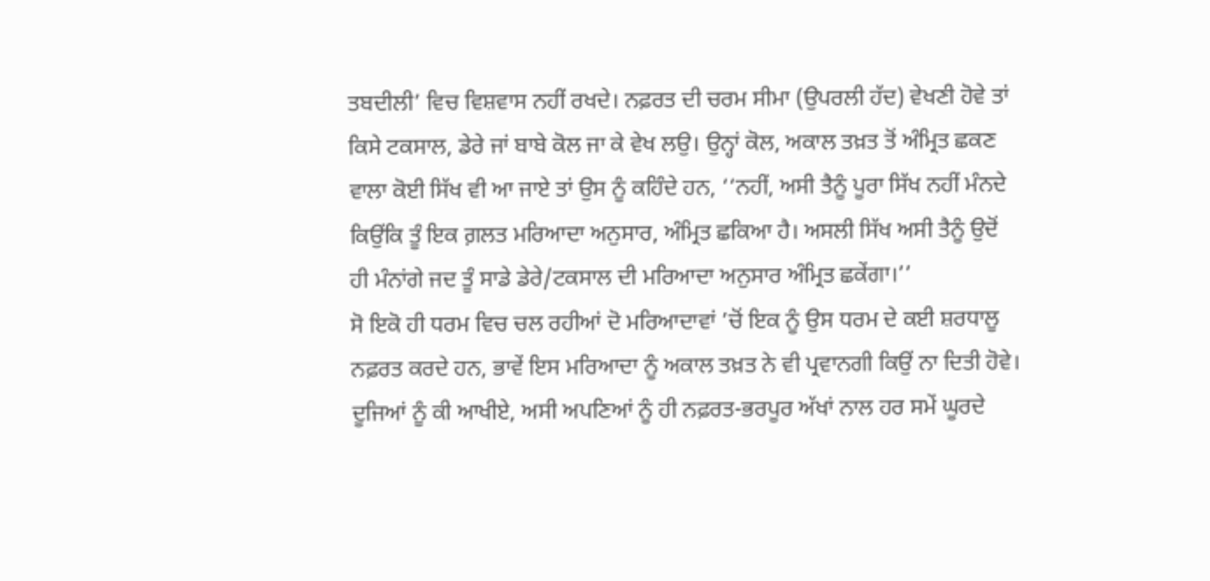ਤਬਦੀਲੀ’ ਵਿਚ ਵਿਸ਼ਵਾਸ ਨਹੀਂ ਰਖਦੇ। ਨਫ਼ਰਤ ਦੀ ਚਰਮ ਸੀਮਾ (ਉਪਰਲੀ ਹੱਦ) ਵੇਖਣੀ ਹੋਵੇ ਤਾਂ ਕਿਸੇ ਟਕਸਾਲ, ਡੇਰੇ ਜਾਂ ਬਾਬੇ ਕੋਲ ਜਾ ਕੇ ਵੇਖ ਲਉ। ਉਨ੍ਹਾਂ ਕੋਲ, ਅਕਾਲ ਤਖ਼ਤ ਤੋਂ ਅੰਮ੍ਰਿਤ ਛਕਣ ਵਾਲਾ ਕੋਈ ਸਿੱਖ ਵੀ ਆ ਜਾਏ ਤਾਂ ਉਸ ਨੂੰ ਕਹਿੰਦੇ ਹਨ, ‘‘ਨਹੀਂ, ਅਸੀ ਤੈਨੂੰ ਪੂਰਾ ਸਿੱਖ ਨਹੀਂ ਮੰਨਦੇ ਕਿਉਂਕਿ ਤੂੰ ਇਕ ਗ਼ਲਤ ਮਰਿਆਦਾ ਅਨੁਸਾਰ, ਅੰਮ੍ਰਿਤ ਛਕਿਆ ਹੈ। ਅਸਲੀ ਸਿੱਖ ਅਸੀ ਤੈਨੂੰ ਉਦੋਂ ਹੀ ਮੰਨਾਂਗੇ ਜਦ ਤੂੰ ਸਾਡੇ ਡੇਰੇ/ਟਕਸਾਲ ਦੀ ਮਰਿਆਦਾ ਅਨੁਸਾਰ ਅੰਮ੍ਰਿਤ ਛਕੇਂਗਾ।’’
ਸੋ ਇਕੋ ਹੀ ਧਰਮ ਵਿਚ ਚਲ ਰਹੀਆਂ ਦੋ ਮਰਿਆਦਾਵਾਂ ’ਚੋਂ ਇਕ ਨੂੰ ਉਸ ਧਰਮ ਦੇ ਕਈ ਸ਼ਰਧਾਲੂ ਨਫ਼ਰਤ ਕਰਦੇ ਹਨ, ਭਾਵੇਂ ਇਸ ਮਰਿਆਦਾ ਨੂੰ ਅਕਾਲ ਤਖ਼ਤ ਨੇ ਵੀ ਪ੍ਰਵਾਨਗੀ ਕਿਉਂ ਨਾ ਦਿਤੀ ਹੋਵੇ। ਦੂਜਿਆਂ ਨੂੰ ਕੀ ਆਖੀਏ, ਅਸੀ ਅਪਣਿਆਂ ਨੂੰ ਹੀ ਨਫ਼ਰਤ-ਭਰਪੂਰ ਅੱਖਾਂ ਨਾਲ ਹਰ ਸਮੇਂ ਘੂਰਦੇ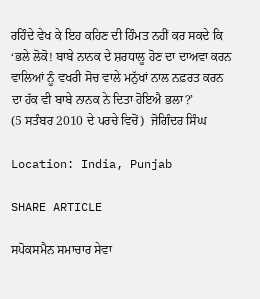ਰਹਿੰਦੇ ਵੇਖ ਕੇ ਇਹ ਕਹਿਣ ਦੀ ਹਿੰਮਤ ਨਹੀਂ ਕਰ ਸਕਦੇ ਕਿ ‘ਭਲੇ ਲੋਕੋ! ਬਾਬੇ ਨਾਨਕ ਦੇ ਸ਼ਰਧਾਲੂ ਹੋਣ ਦਾ ਦਾਅਵਾ ਕਰਨ ਵਾਲਿਆਂ ਨੂੰ ਵਖਰੀ ਸੋਚ ਵਾਲੇ ਮਨੁੱਖਾਂ ਨਾਲ ਨਫ਼ਰਤ ਕਰਨ ਦਾ ਹੱਕ ਵੀ ਬਾਬੇ ਨਾਨਕ ਨੇ ਦਿਤਾ ਹੋਇਐ ਭਲਾ?’
(5 ਸਤੰਬਰ 2010 ਦੇ ਪਰਚੇ ਵਿਚੋਂ)  ਜੋਗਿੰਦਰ ਸਿੰਘ

Location: India, Punjab

SHARE ARTICLE

ਸਪੋਕਸਮੈਨ ਸਮਾਚਾਰ ਸੇਵਾ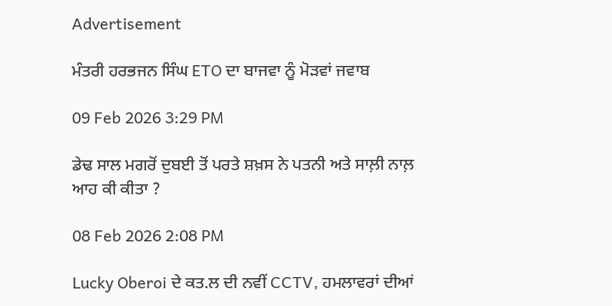Advertisement

ਮੰਤਰੀ ਹਰਭਜਨ ਸਿੰਘ ETO ਦਾ ਬਾਜਵਾ ਨੂੰ ਮੋੜਵਾਂ ਜਵਾਬ

09 Feb 2026 3:29 PM

ਡੇਢ ਸਾਲ ਮਗਰੋਂ ਦੁਬਈ ਤੋਂ ਪਰਤੇ ਸ਼ਖ਼ਸ ਨੇ ਪਤਨੀ ਅਤੇ ਸਾਲ਼ੀ ਨਾਲ਼ ਆਹ ਕੀ ਕੀਤਾ ?

08 Feb 2026 2:08 PM

Lucky Oberoi ਦੇ ਕਤ.ਲ ਦੀ ਨਵੀਂ CCTV, ਹਮਲਾਵਰਾਂ ਦੀਆਂ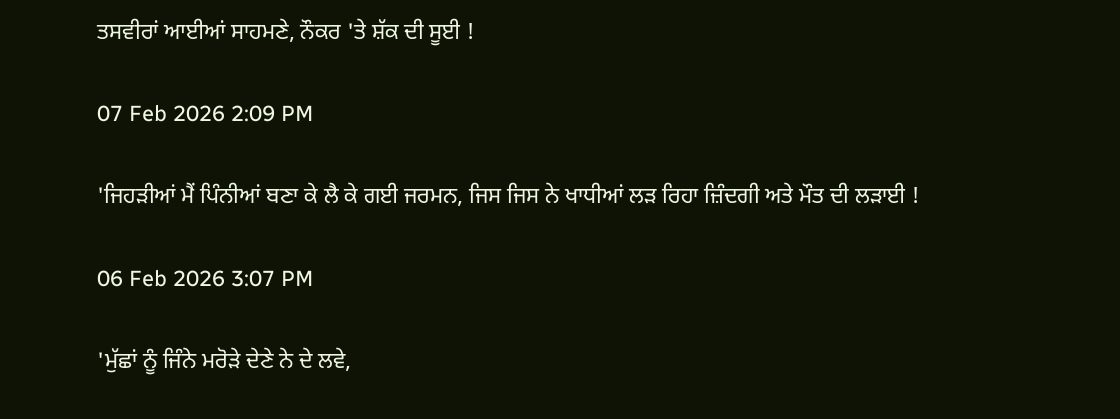ਤਸਵੀਰਾਂ ਆਈਆਂ ਸਾਹਮਣੇ, ਨੌਕਰ 'ਤੇ ਸ਼ੱਕ ਦੀ ਸੂਈ !

07 Feb 2026 2:09 PM

'ਜਿਹੜੀਆਂ ਮੈਂ ਪਿੰਨੀਆਂ ਬਣਾ ਕੇ ਲੈ ਕੇ ਗਈ ਜਰਮਨ, ਜਿਸ ਜਿਸ ਨੇ ਖਾਧੀਆਂ ਲੜ ਰਿਹਾ ਜ਼ਿੰਦਗੀ ਅਤੇ ਮੌਤ ਦੀ ਲੜਾਈ !

06 Feb 2026 3:07 PM

'ਮੁੱਛਾਂ ਨੂੰ ਜਿੰਨੇ ਮਰੋੜੇ ਦੇਣੇ ਨੇ ਦੇ ਲਵੇ,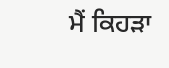ਮੈਂ ਕਿਹੜਾ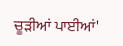ਚੂੜੀਆਂ ਪਾਈਆਂ'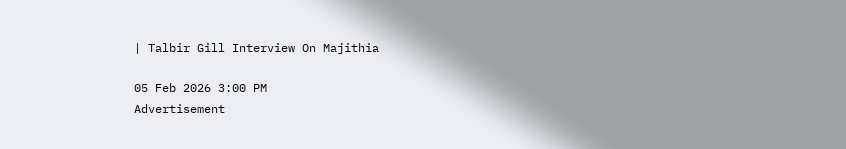| Talbir Gill Interview On Majithia

05 Feb 2026 3:00 PM
Advertisement